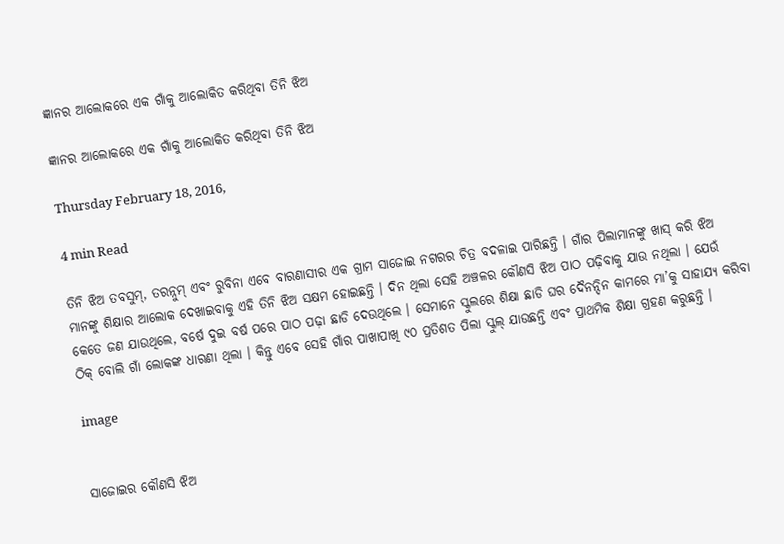ଜ୍ଞାନର ଆଲୋକରେ ଏକ ଗାଁକୁ ଆଲୋକିତ କରିଥିବା ତିନି ଝିଅ

ଜ୍ଞାନର ଆଲୋକରେ ଏକ ଗାଁକୁ ଆଲୋକିତ କରିଥିବା ତିନି ଝିଅ

Thursday February 18, 2016,

4 min Read

ତିନି ଝିଅ ତବସୁମ୍, ତରନ୍ନୁମ୍ ଏବଂ ରୁବିନା ଏବେ ବାରଣାସୀର ଏକ ଗ୍ରାମ ସାଜୋଇ ନଗରର ଚିତ୍ର ବଦଳାଇ ପାରିଛନ୍ତି । ଗାଁର ପିଲାମାନଙ୍କୁ ଖାସ୍ କରି ଝିଅ ମାନଙ୍କୁ ଶିକ୍ଷାର ଆଲୋକ ଦେଖାଇବାକୁ ଏହି ତିନି ଝିଅ ସକ୍ଷମ ହୋଇଛନ୍ତି । ଦିନ ଥିଲା ସେହି ଅଞ୍ଚଳର କୌଣସି ଝିଅ ପାଠ ପଢ଼ିବାକୁ ଯାଉ ନଥିଲା । ଯେଉଁ କେତେ ଜଣ ଯାଉଥିଲେ, ବର୍ଷେ ଦୁଇ ବର୍ଷ ପରେ ପାଠ ପଢ଼ା ଛାଡି ଦେଉଥିଲେ । ସେମାନେ ସ୍କୁଲରେ ଶିକ୍ଷା ଛାଡି ଘର ଦୈନନ୍ଦିନ କାମରେ ମା’କୁ ସାହାଯ୍ୟ କରିବା ଠିକ୍ ବୋଲି ଗାଁ ଲୋକଙ୍କ ଧାରଣା ଥିଲା । କିନ୍ତୁ ଏବେ ସେହି ଗାଁର ପାଖାପାଖି ୯୦ ପ୍ରତିଶତ ପିଲା ସ୍କୁଲ୍ ଯାଉଛନ୍ତି ଏବଂ ପ୍ରାଥମିକ ଶିକ୍ଷା ଗ୍ରହଣ କରୁଛନ୍ତି ।

image


ସାଜୋଇର କୌଣସି ଝିଅ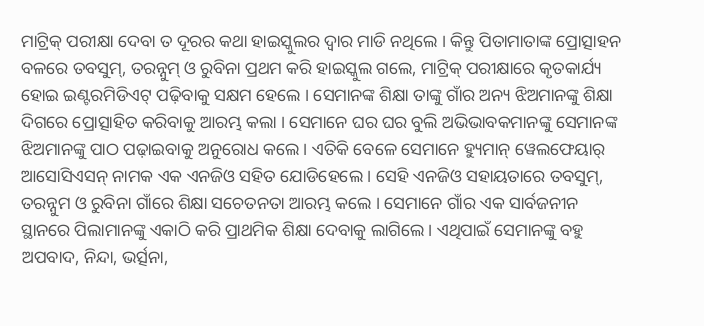ମାଟ୍ରିକ୍ ପରୀକ୍ଷା ଦେବା ତ ଦୂରର କଥା ହାଇସ୍କୁଲର ଦ୍ୱାର ମାଡି ନଥିଲେ । କିନ୍ତୁ ପିତାମାତାଙ୍କ ପ୍ରୋତ୍ସାହନ ବଳରେ ତବସୁମ୍, ତରନ୍ନୁମ୍ ଓ ରୁବିନା ପ୍ରଥମ କରି ହାଇସ୍କୁଲ ଗଲେ, ମାଟ୍ରିକ୍ ପରୀକ୍ଷାରେ କୃତକାର୍ଯ୍ୟ ହୋଇ ଇଣ୍ଟରମିଡିଏଟ୍ ପଢ଼ିବାକୁ ସକ୍ଷମ ହେଲେ । ସେମାନଙ୍କ ଶିକ୍ଷା ତାଙ୍କୁ ଗାଁର ଅନ୍ୟ ଝିଅମାନଙ୍କୁ ଶିକ୍ଷା ଦିଗରେ ପ୍ରୋତ୍ସାହିତ କରିବାକୁ ଆରମ୍ଭ କଲା । ସେମାନେ ଘର ଘର ବୁଲି ଅଭିଭାବକମାନଙ୍କୁ ସେମାନଙ୍କ ଝିଅମାନଙ୍କୁ ପାଠ ପଢ଼ାଇବାକୁ ଅନୁରୋଧ କଲେ । ଏତିକି ବେଳେ ସେମାନେ ହ୍ୟୁମାନ୍ ୱେଲଫେୟାର୍ ଆସୋସିଏସନ୍ ନାମକ ଏକ ଏନଜିଓ ସହିତ ଯୋଡିହେଲେ । ସେହି ଏନଜିଓ ସହାୟତାରେ ତବସୁମ୍, ତରନ୍ନୁମ ଓ ରୁବିନା ଗାଁରେ ଶିକ୍ଷା ସଚେତନତା ଆରମ୍ଭ କଲେ । ସେମାନେ ଗାଁର ଏକ ସାର୍ବଜନୀନ ସ୍ଥାନରେ ପିଲାମାନଙ୍କୁ ଏକାଠି କରି ପ୍ରାଥମିକ ଶିକ୍ଷା ଦେବାକୁ ଲାଗିଲେ । ଏଥିପାଇଁ ସେମାନଙ୍କୁ ବହୁ ଅପବାଦ, ନିନ୍ଦା, ଭର୍ତ୍ସନା,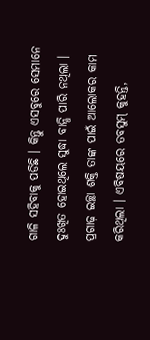ଗାଳି ସହିବାକୁ ପଡିଛି । କିନ୍ତୁ ଏସବୁରେ ସେମାନେ ଦୁଃଖିତ ହୋଇଥିଲେ ସୁଦ୍ଧା ବାନ୍ଧି ପାରି ନଥିଲା । ପ୍ରଗାଢ଼ ଇଚ୍ଛା ଶକ୍ତି ତାଙ୍କ ପାଇଁ ଆଲୋକର କାମ କରିଥିଲା । ଏବିଷୟରେ ତବସୁମ୍ କୁହନ୍ତି,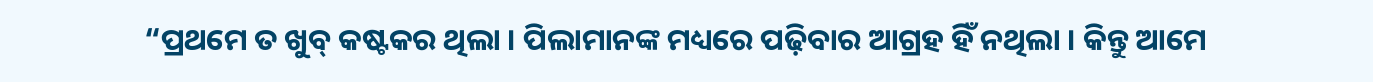“ପ୍ରଥମେ ତ ଖୁବ୍ କଷ୍ଟକର ଥିଲା । ପିଲାମାନଙ୍କ ମଧ୍ୟରେ ପଢ଼ିବାର ଆଗ୍ରହ ହିଁ ନଥିଲା । କିନ୍ତୁ ଆମେ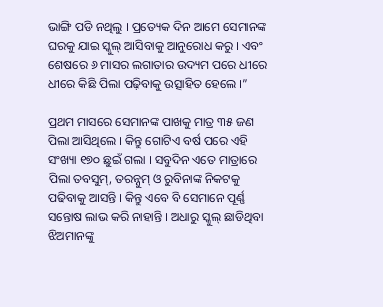ଭାଙ୍ଗି ପଡି ନଥିଲୁ । ପ୍ରତ୍ୟେକ ଦିନ ଆମେ ସେମାନଙ୍କ ଘରକୁ ଯାଇ ସ୍କୁଲ୍ ଆସିବାକୁ ଆନୁରୋଧ କରୁ । ଏବଂ ଶେଷରେ ୬ ମାସର ଲଗାତାର ଉଦ୍ୟମ ପରେ ଧୀରେ ଧୀରେ କିଛି ପିଲା ପଢ଼ିବାକୁ ଉତ୍ସାହିତ ହେଲେ ।”

ପ୍ରଥମ ମାସରେ ସେମାନଙ୍କ ପାଖକୁ ମାତ୍ର ୩୫ ଜଣ ପିଲା ଆସିଥିଲେ । କିନ୍ତୁ ଗୋଟିଏ ବର୍ଷ ପରେ ଏହି ସଂଖ୍ୟା ୧୭୦ ଛୁଇଁ ଗଲା । ସବୁଦିନ ଏତେ ମାତ୍ରାରେ ପିଲା ତବସୁମ୍, ତରନ୍ନୁମ୍ ଓ ରୁବିନାଙ୍କ ନିକଟକୁ ପଢିବାକୁ ଆସନ୍ତି । କିନ୍ତୁ ଏବେ ବି ସେମାନେ ପୂର୍ଣ୍ଣ ସନ୍ତୋଷ ଲାଭ କରି ନାହାନ୍ତି । ଅଧାରୁ ସ୍କୁଲ୍ ଛାଡିଥିବା ଝିଅମାନଙ୍କୁ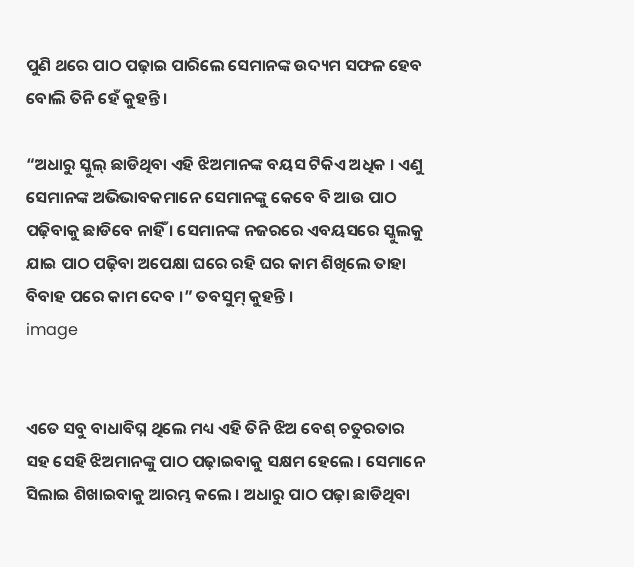ପୁଣି ଥରେ ପାଠ ପଢ଼ାଇ ପାରିଲେ ସେମାନଙ୍କ ଉଦ୍ୟମ ସଫଳ ହେବ ବୋଲି ତିନି ହେଁ କୁହନ୍ତି ।

“ଅଧାରୁ ସ୍କୁଲ୍ ଛାଡିଥିବା ଏହି ଝିଅମାନଙ୍କ ବୟସ ଟିକିଏ ଅଧିକ । ଏଣୁ ସେମାନଙ୍କ ଅଭିଭାବକମାନେ ସେମାନଙ୍କୁ କେବେ ବି ଆଉ ପାଠ ପଢ଼ିବାକୁ ଛାଡିବେ ନାହିଁ । ସେମାନଙ୍କ ନଜରରେ ଏବୟସରେ ସ୍କୁଲକୁ ଯାଇ ପାଠ ପଢ଼ିବା ଅପେକ୍ଷା ଘରେ ରହି ଘର କାମ ଶିଖିଲେ ତାହା ବିବାହ ପରେ କାମ ଦେବ ।” ତବସୁମ୍ କୁହନ୍ତି ।
image


ଏତେ ସବୁ ବାଧାବିଘ୍ନ ଥିଲେ ମଧ୍ୟ ଏହି ତିନି ଝିଅ ବେଶ୍ ଚତୁରତାର ସହ ସେହି ଝିଅମାନଙ୍କୁ ପାଠ ପଢ଼ାଇବାକୁ ସକ୍ଷମ ହେଲେ । ସେମାନେ ସିଲାଇ ଶିଖାଇବାକୁ ଆରମ୍ଭ କଲେ । ଅଧାରୁ ପାଠ ପଢ଼ା ଛାଡିଥିବା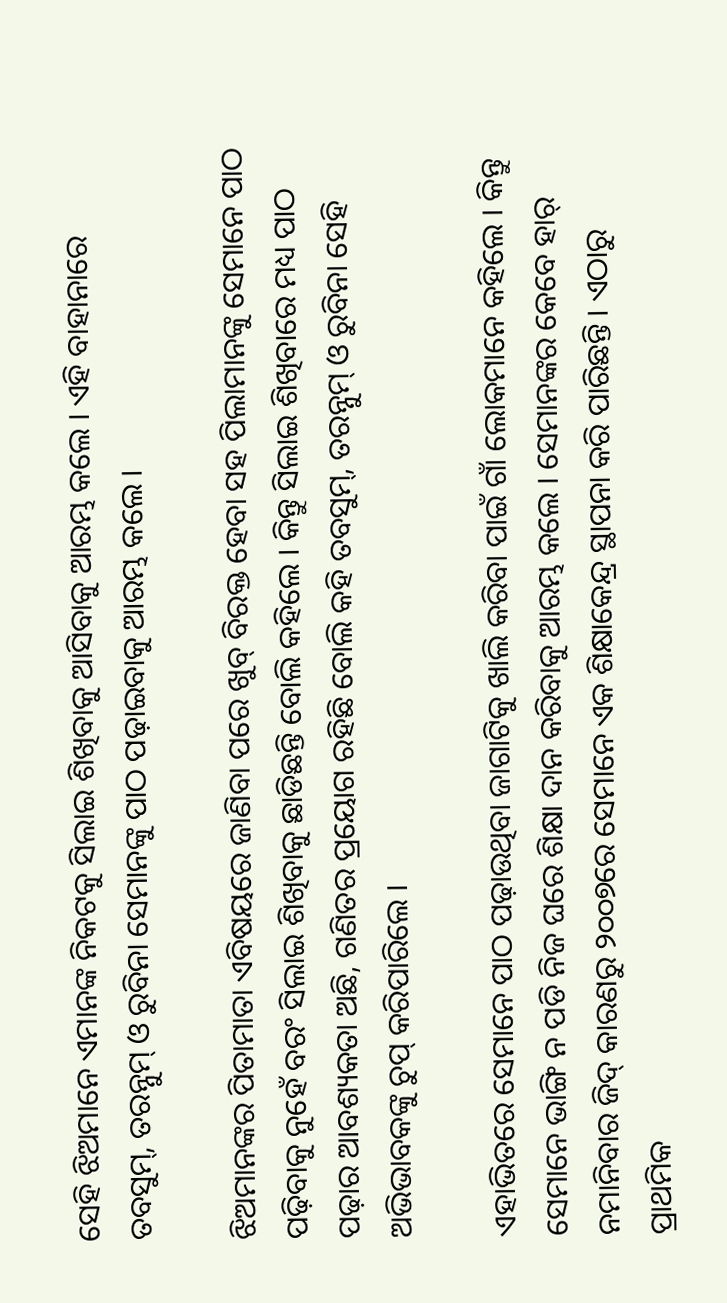ସେହି ଝିଅମାନେ ଏମାନଙ୍କ ନିକଟକୁ ସିଲାଇ ଶିଖିବାକୁ ଆସିବାକୁ ଆରମ୍ଭ କଲେ । ଏହି ବାହାନାରେ ତବସୁମ୍, ତରନ୍ନୁମ୍ ଓ ରୁବିନା ସେମାନଙ୍କୁ ପାଠ ପଢ଼ାଇବାକୁ ଆରମ୍ଭ କଲେ ।

ଝିଅମାନଙ୍କର ପିତାମାତା ଏବିଷୟରେ ଜାଣିବା ପରେ ଖୁବ୍ ବିରକ୍ତ ହେବା ସହ ପିଲାମାନଙ୍କୁ ସେମାନେ ପାଠ ପଢ଼ିବାକୁ ନୁହେଁ ବରଂ ସିଲାଇ ଶିଖିବାକୁ ଛାଡିଛନ୍ତି ବୋଲି କହିଲେ । କିନ୍ତୁ ସିଲାଇ ଶିଖିବାରେ ମଧ୍ୟ ପାଠ ପଢ଼ାର ଆବଶ୍ୟକତା ଅଛି, ଗଣିତର ପ୍ରୟୋଗ ରହିଛି ବୋଲି କହି ତବସୁମ୍, ତରନ୍ନୁମ୍ ଓ ରୁବିନା ସେହି ଅଭିଭାବକଙ୍କୁ ଚୁପ୍ କରିପାରିଲେ ।

ଏହାଭିତରେ ସେମାନେ ପାଠ ପଢ଼ାଉଥିବା ଜାଗାଟିକୁ ଖାଲି କରିବା ପାଇଁ ଗାଁ ଲୋକମାନେ କହିଲେ । କିନ୍ତୁ ସେମାନେ ଭାଙ୍ଗି ନ ପଡି ନିଜ ଘରେ ଶିକ୍ଷା ଦାନ କରିବାକୁ ଆରମ୍ଭ କଲେ । ସେମାନଙ୍କର କେବେ ହାର୍ ନମାନିବାର ଜିଦ୍ କାରଣରୁ ୨୦୦୭ରେ ସେମାନେ ଏକ ଶିକ୍ଷାକେନ୍ଦ୍ର ସ୍ଥାପନା କରି ପାରିଛନ୍ତି । ଏଠାରୁ ପ୍ରାଥମିକ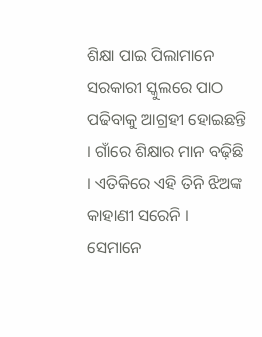ଶିକ୍ଷା ପାଇ ପିଲାମାନେ ସରକାରୀ ସ୍କୁଲରେ ପାଠ ପଢିବାକୁ ଆଗ୍ରହୀ ହୋଇଛନ୍ତି । ଗାଁରେ ଶିକ୍ଷାର ମାନ ବଢ଼ିଛି । ଏତିକିରେ ଏହି ତିନି ଝିଅଙ୍କ କାହାଣୀ ସରେନି । ସେମାନେ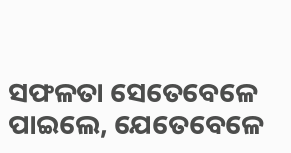ସଫଳତା ସେତେବେଳେ ପାଇଲେ, ଯେତେବେଳେ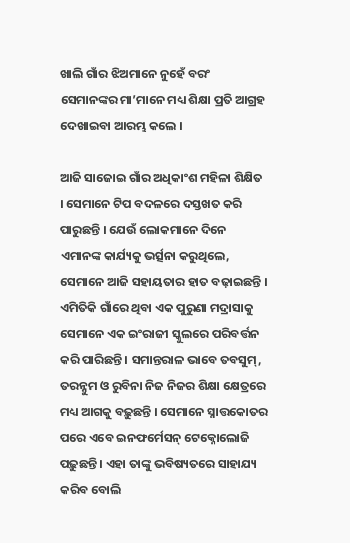ଖାଲି ଗାଁର ଝିଅମାନେ ନୁହେଁ ବରଂ ସେମାନଙ୍କର ମା’ମାନେ ମଧ୍ୟ ଶିକ୍ଷା ପ୍ରତି ଆଗ୍ରହ ଦେଖାଇବା ଆରମ୍ଭ କଲେ ।

ଆଜି ସାଜୋଇ ଗାଁର ଅଧିକାଂଶ ମହିଳା ଶିକ୍ଷିତ । ସେମାନେ ଟିପ ବଦଳରେ ଦସ୍ତଖତ କରି ପାରୁଛନ୍ତି । ଯେଉଁ ଲୋକମାନେ ଦିନେ ଏମାନଙ୍କ କାର୍ଯ୍ୟକୁ ଭର୍ତ୍ସନା କରୁଥିଲେ, ସେମାନେ ଆଜି ସହାୟତାର ହାତ ବଢ଼ାଇଛନ୍ତି । ଏମିତିକି ଗାଁରେ ଥିବା ଏକ ପୁରୁଣା ମଦ୍ରାସାକୁ ସେମାନେ ଏକ ଇଂରାଜୀ ସ୍କୁଲରେ ପରିବର୍ତ୍ତନ କରି ପାରିଛନ୍ତି । ସମାନ୍ତରାଳ ଭାବେ ତବସୁମ୍, ତରନ୍ନୁମ ଓ ରୁବିନା ନିଜ ନିଜର ଶିକ୍ଷା କ୍ଷେତ୍ରରେ ମଧ୍ୟ ଆଗକୁ ବଢ଼ୁଛନ୍ତି । ସେମାନେ ସ୍ନାତ୍ତକୋତର ପରେ ଏବେ ଇନଫର୍ମେସନ୍ ଟେକ୍ନୋଲୋଜି ପଢ଼ୁଛନ୍ତି । ଏହା ତାଙ୍କୁ ଭବିଷ୍ୟତରେ ସାହାଯ୍ୟ କରିବ ବୋଲି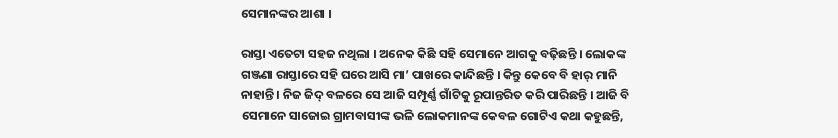ସେମାନଙ୍କର ଆଶା ।

ରାସ୍ତା ଏତେଟା ସହଜ ନଥିଲା । ଅନେକ କିଛି ସହି ସେମାନେ ଆଗକୁ ବଢ଼ିଛନ୍ତି । ଲୋକଙ୍କ ଗଞ୍ଜଣା ରାସ୍ତାରେ ସହି ଘରେ ଆସି ମା’ ପାଖରେ କାନ୍ଦିଛନ୍ତି । କିନ୍ତୁ କେବେ ବି ହାର୍ ମାନି ନାହାନ୍ତି । ନିଜ ଜିଦ୍ ବଳରେ ସେ ଆଜି ସମ୍ପୂର୍ଣ୍ଣ ଗାଁଟିକୁ ରୂପାନ୍ତରିତ କରି ପାରିଛନ୍ତି । ଆଜି ବି ସେମାନେ ସାଜୋଇ ଗ୍ରାମବାସୀଙ୍କ ଭଳି ଲୋକମାନଙ୍କ କେବଳ ଗୋଟିଏ କଥା କହୁଛନ୍ତି,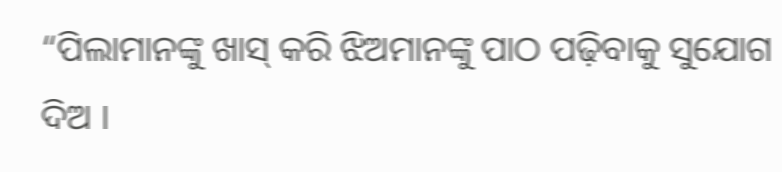“ପିଲାମାନଙ୍କୁ ଖାସ୍ କରି ଝିଅମାନଙ୍କୁ ପାଠ ପଢ଼ିବାକୁ ସୁଯୋଗ ଦିଅ ।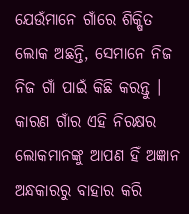ଯେଉଁମାନେ ଗାଁରେ ଶିକ୍ଷିତ ଲୋକ ଅଛନ୍ତି, ସେମାନେ ନିଜ ନିଜ ଗାଁ ପାଇଁ କିଛି କରନ୍ତୁ । କାରଣ ଗାଁର ଏହି ନିରକ୍ଷର ଲୋକମାନଙ୍କୁ ଆପଣ ହିଁ ଅଜ୍ଞାନ ଅନ୍ଧକାରରୁ ବାହାର କରି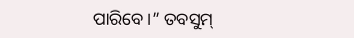ପାରିବେ ।” ତବସୁମ୍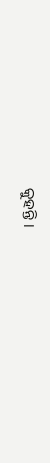କୁହନ୍ତି ।